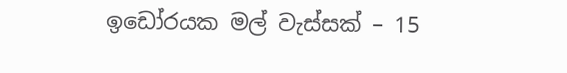ඉඩෝරයක මල් වැස්සක් – 15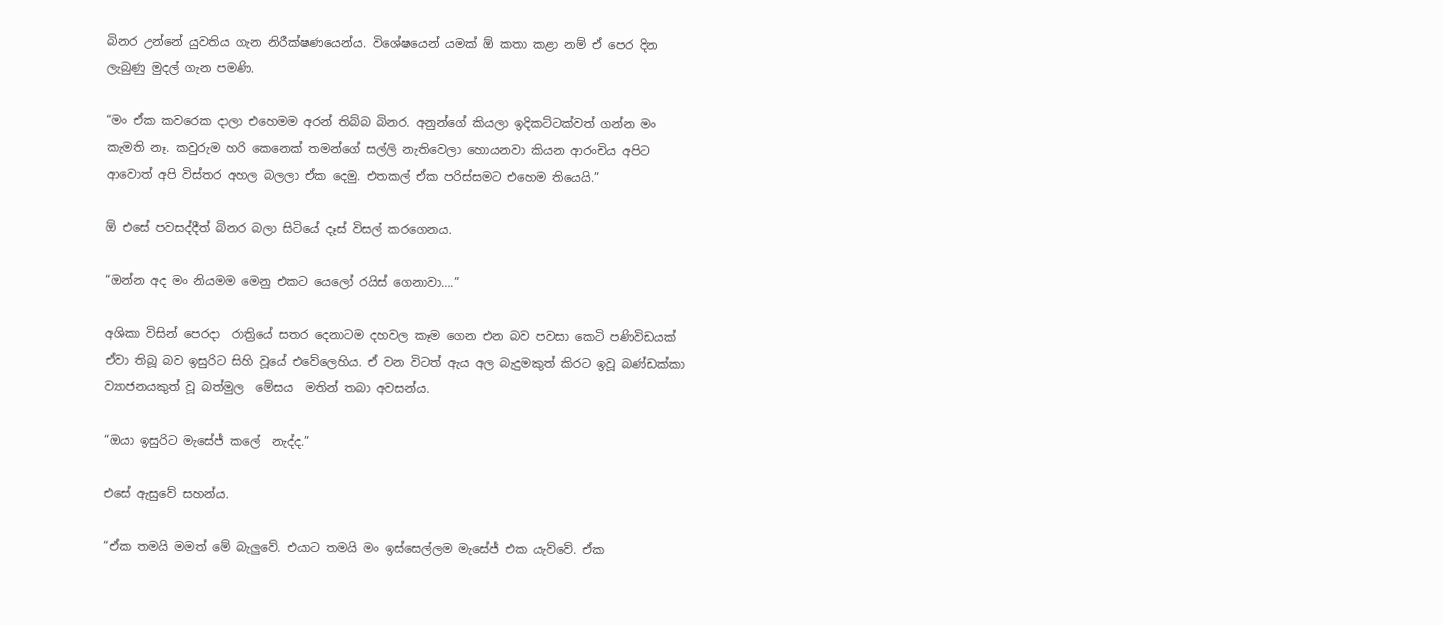බිනර උන්නේ යුවතිය ගැන නිරීක්ෂණයෙන්ය. විශේෂයෙන් යමක් ඕ කතා කළා නම් ඒ පෙර දින ලැබුණු මුදල් ගැන පමණි.

“මං ඒක කවරෙක දාලා එහෙමම අරන් තිබ්බ බිනර. අනුන්ගේ කියලා ඉදිකට්ටක්වත් ගන්න මං කැමති නෑ. කවුරුම හරි කෙනෙක් තමන්ගේ සල්ලි නැතිවෙලා හොයනවා කියන ආරංචිය අපිට ආවොත් අපි විස්තර අහල බලලා ඒක දෙමු. එතකල් ඒක පරිස්සමට එහෙම තියෙයි.”

ඕ එසේ පවසද්දීත් බිනර බලා සිටියේ දෑස් විසල් කරගෙනය.

“ඔන්න අද මං නියමම මෙනු එකට යෙලෝ රයිස් ගෙනාවා….”

අශිකා විසින් පෙරදා  රාත්‍රියේ සතර දෙනාටම දහවල කෑම ගෙන එන බව පවසා කෙටි පණිවිඩයක් ඒවා තිබූ බව ඉසුරිට සිහි වූයේ එවේලෙහිය. ඒ වන විටත් ඇය අල බැදුමකුත් කිරට ඉවූ බණ්ඩක්කා ව්‍යාජනයකුත් වූ බත්මුල  මේසය  මතින් තබා අවසන්ය.

“ඔයා ඉසුරිට මැසේජ් කලේ  නැද්ද.”

එසේ ඇසුවේ සහන්ය.

“ඒක තමයි මමත් මේ බැලුවේ. එයාට තමයි මං ඉස්සෙල්ලම මැසේජ් එක යැව්වේ. ඒක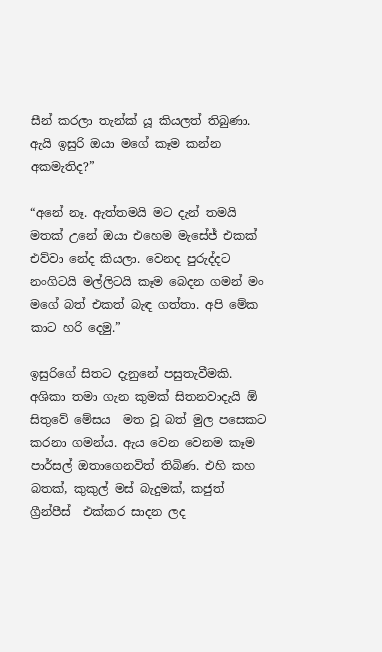සීන් කරලා තැන්ක් යූ කියලත් තිබුණා. ඇයි ඉසුරි ඔයා මගේ කෑම කන්න අකමැතිද?”

“අනේ නෑ. ඇත්තමයි මට දැන් තමයි මතක් උනේ ඔයා එහෙම මැසේජ් එකක් එව්වා නේද කියලා. වෙනද පුරුද්දට නංගිටයි මල්ලිටයි කෑම බෙදන ගමන් මං මගේ බත් එකත් බැඳ ගත්තා. අපි මේක කාට හරි දෙමු.”

ඉසුරිගේ සිතට දැනුනේ පසුතැවීමකි. අශිකා තමා ගැන කුමක් සිතනවාදැයි ඕ සිතුවේ මේසය  මත වූ බත් මුල පසෙකට කරනා ගමන්ය. ඇය වෙන වෙනම කෑම පාර්සල් ඔතාගෙනවිත් තිබිණ. එහි කහ බතක්, කුකුල් මස් බැදුමක්, කජුත්  ග්‍රීන්පීස්  එක්කර සාදන ලද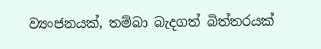ව්‍යංජනයක්, තම්බා බැදගත් බිත්තරයක්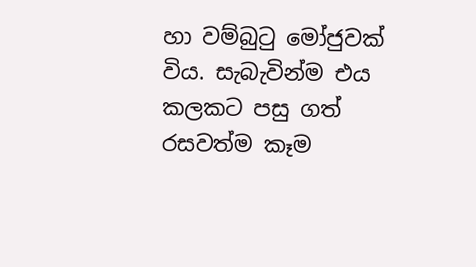හා වම්බුටු මෝජුවක් විය. සැබැවින්ම එය කලකට පසු ගත් රසවත්ම කෑම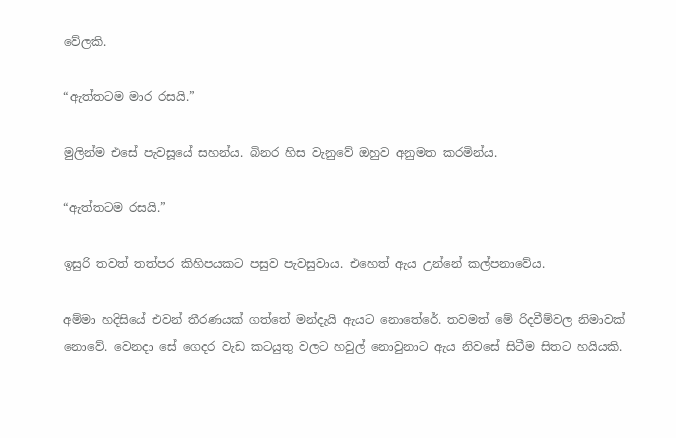වේලකි.

“ඇත්තටම මාර රසයි.”

මුලින්ම එසේ පැවසූයේ සහන්ය. බිනර හිස වැනුවේ ඔහුව අනුමත කරමින්ය.

“ඇත්තටම රසයි.”

ඉසුරි තවත් තත්පර කිහිපයකට පසුව පැවසුවාය. එහෙත් ඇය උන්නේ කල්පනාවේය.

අම්මා හදිසියේ එවන් තීරණයක් ගත්තේ මන්දැයි ඇයට නොතේරේ. තවමත් මේ රිදවීම්වල නිමාවක් නොවේ. වෙනදා සේ ගෙදර වැඩ කටයුතු වලට හවුල් නොවුනාට ඇය නිවසේ සිටීම සිතට හයියකි.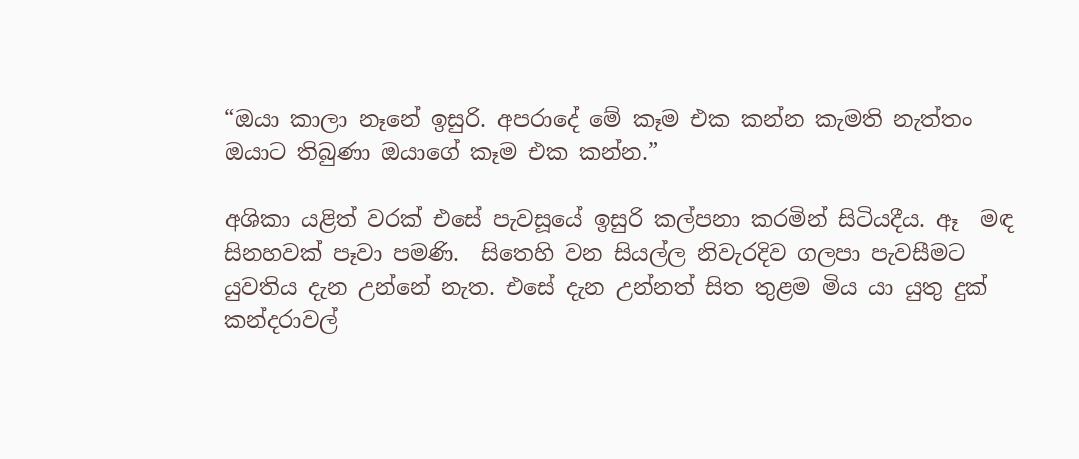“ඔයා කාලා නෑනේ ඉසුරි. අපරාදේ මේ කෑම එක කන්න කැමති නැත්තං ඔයාට තිබුණා ඔයාගේ කෑම එක කන්න.”

අශිකා යළිත් වරක් එසේ පැවසූයේ ඉසුරි කල්පනා කරමින් සිටියදීය. ඈ  මඳ සිනහවක් පෑවා පමණි.  සිතෙහි වන සියල්ල නිවැරදිව ගලපා පැවසීමට යුවතිය දැන උන්නේ නැත. එසේ දැන උන්නත් සිත තුළම මිය යා යුතු දුක් කන්දරාවල්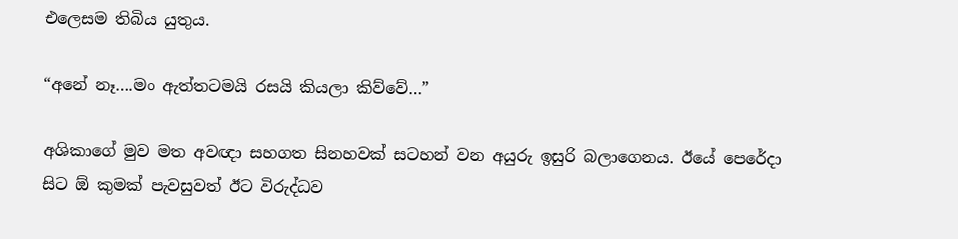එලෙසම තිබිය යුතුය.

“අනේ නෑ….මං ඇත්තටමයි රසයි කියලා කිව්වේ…”

අශිකාගේ මුව මත අවඥා සහගත සිනහවක් සටහන් වන අයුරු ඉසුරි බලාගෙනය. ඊයේ පෙරේදා සිට ඕ කුමක් පැවසුවත් ඊට විරුද්ධව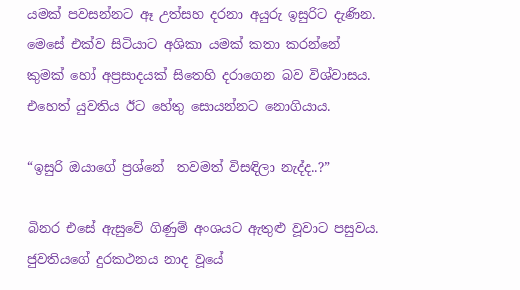යමක් පවසන්නට ඈ උත්සහ දරනා අයුරු ඉසුරිට දැණින. මෙසේ එක්ව සිටියාට අශිකා යමක් කතා කරන්නේ කුමක් හෝ අප්‍රසාදයක් සිතෙහි දරාගෙන බව විශ්වාසය. එහෙත් යුවතිය ඊට හේතු සොයන්නට නොගියාය.

“ඉසුරි ඔයාගේ ප්‍රශ්නේ  තවමත් විසඳිලා නැද්ද..?”

බිනර එසේ ඇසුවේ ගිණුම් අංශයට ඇතුළු වූවාට පසුවය. ජුවතියගේ දුරකථනය නාද වූයේ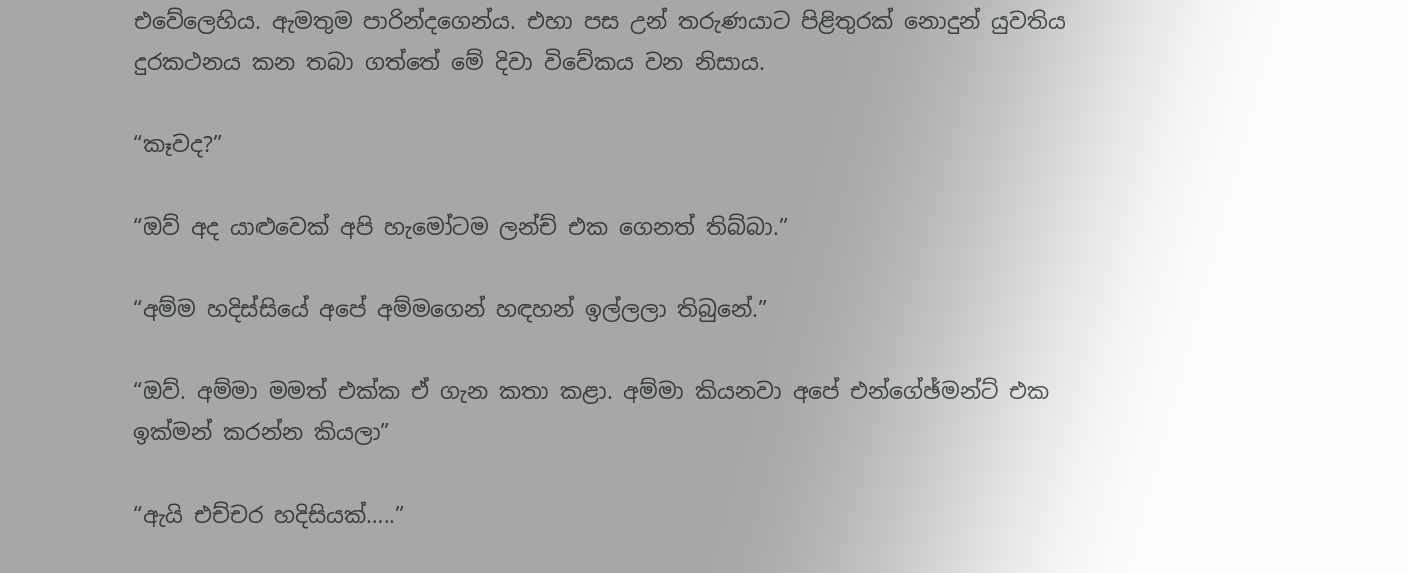එවේලෙහිය. ඇමතුම පාරින්දගෙන්ය. එහා පස උන් තරුණයාට පිළිතුරක් නොදුන් යුවතිය දුරකථනය කන තබා ගත්තේ මේ දිවා විවේකය වන නිසාය.

“කෑවද?”

“ඔව් අද යාළුවෙක් අපි හැමෝටම ලන්ච් එක ගෙනත් තිබ්බා.”

“අම්ම හදිස්සියේ අපේ අම්මගෙන් හඳහන් ඉල්ලලා තිබුනේ.”

“ඔව්. අම්මා මමත් එක්ක ඒ ගැන කතා කළා. අම්මා කියනවා අපේ එන්ගේඡ්මන්ට් එක ඉක්මන් කරන්න කියලා”

“ඇයි එච්චර හදිසියක්…..”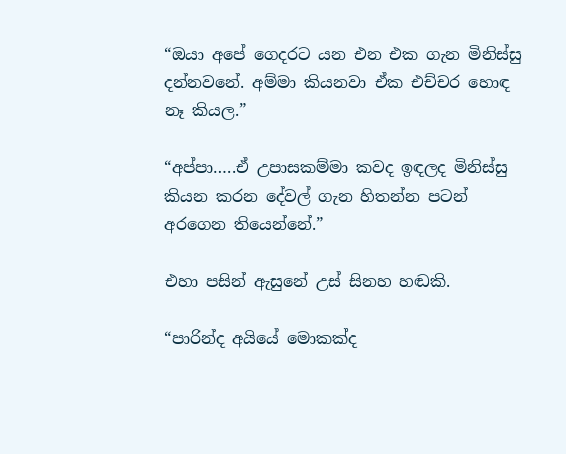“ඔයා අපේ ගෙදරට යන එන එක ගැන මිනිස්සු දන්නවනේ. අම්මා කියනවා ඒක එච්චර හොඳ නෑ කියල.”

“අප්පා…..ඒ උපාසකම්මා කවද ඉඳලද මිනිස්සු කියන කරන දේවල් ගැන හිතන්න පටන් අරගෙන තියෙන්නේ.”

එහා පසින් ඇසුනේ උස් සිනහ හඬකි.

“පාරින්ද අයියේ මොකක්ද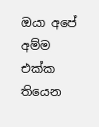ඔයා අපේ අම්ම එක්ක තියෙන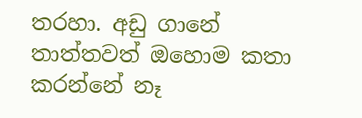තරහා. අඩු ගානේ තාත්තවත් ඔහොම කතා කරන්නේ නෑ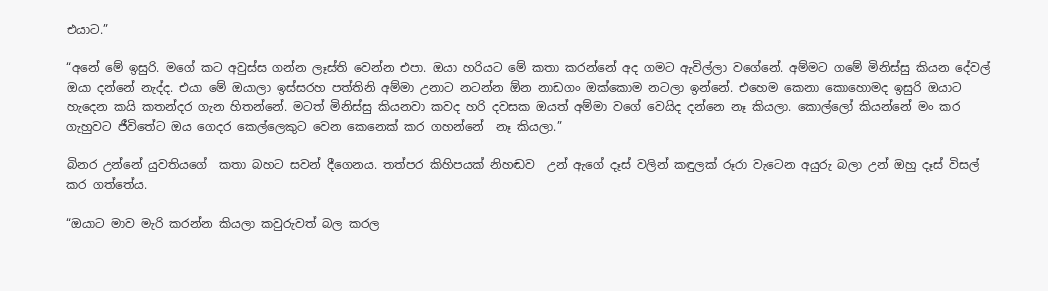එයාට.”

“අනේ මේ ඉසුරි. මගේ කට අවුස්ස ගන්න ලෑස්ති වෙන්න එපා. ඔයා හරියට මේ කතා කරන්නේ අද ගමට ඇවිල්ලා වගේනේ. අම්මට ගමේ මිනිස්සු කියන දේවල් ඔයා දන්නේ නැද්ද. එයා මේ ඔයාලා ඉස්සරහ පත්තිනි අම්මා උනාට නටන්න ඕන නාඩගං ඔක්කොම නටලා ඉන්නේ. එහෙම කෙනා කොහොමද ඉසුරි ඔයාට හැදෙන කයි කතන්දර ගැන හිතන්නේ. මටත් මිනිස්සු කියනවා කවද හරි දවසක ඔයත් අම්මා වගේ වෙයිද දන්නෙ නෑ කියලා. කොල්ලෝ කියන්නේ මං කර ගැහුවට ජීවිතේට ඔය ගෙදර කෙල්ලෙකුට වෙන කෙනෙක් කර ගහන්නේ  නෑ කියලා.”

බිනර උන්නේ යුවතියගේ  කතා බහට සවන් දීගෙනය. තත්පර කිහිපයක් නිහඬව  උන් ඇගේ දෑස් වලින් කඳුලක් රූරා වැටෙන අයුරු බලා උන් ඔහු දෑස් විසල් කර ගත්තේය.

“ඔයාට මාව මැරි කරන්න කියලා කවුරුවත් බල කරල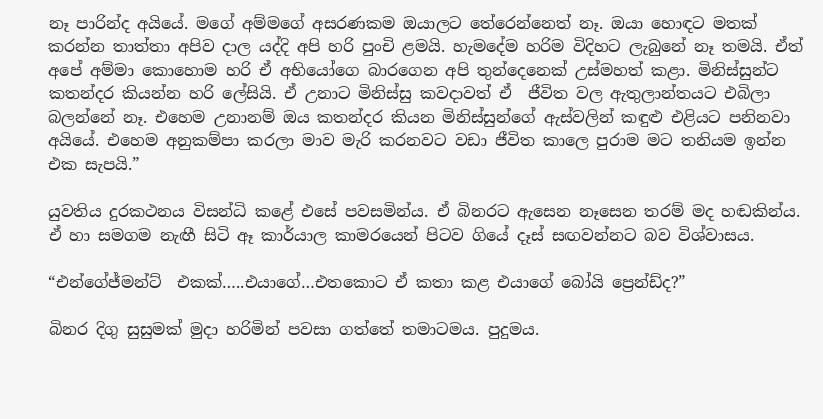නෑ පාරින්ද අයියේ. මගේ අම්මගේ අසරණකම ඔයාලට තේරෙන්නෙත් නෑ. ඔයා හොඳට මතක් කරන්න තාත්තා අපිව දාල යද්දි අපි හරි පුංචි ළමයි. හැමදේම හරිම විදිහට ලැබුනේ නෑ තමයි. ඒත් අපේ අම්මා කොහොම හරි ඒ අභියෝගෙ බාරගෙන අපි තුන්දෙනෙක් උස්මහත් කළා. මිනිස්සුන්ට කතන්දර කියන්න හරි ලේසියි. ඒ උනාට මිනිස්සු කවදාවත් ඒ  ජීවිත වල ඇතුලාන්තයට එබිලා බලන්නේ නෑ. එහෙම උනානම් ඔය කතන්දර කියන මිනිස්සුන්ගේ ඇස්වලින් කඳුළු එළියට පනිනවා අයියේ. එහෙම අනුකම්පා කරලා මාව මැරි කරනවට වඩා ජීවිත කාලෙ පුරාම මට තනියම ඉන්න එක සැපයි.”

යුවතිය දුරකථනය විසන්ධි කළේ එසේ පවසමින්ය. ඒ බිනරට ඇසෙන නෑසෙන තරම් මද හඬකින්ය. ඒ හා සමගම නැඟී සිටි ඈ කාර්යාල කාමරයෙන් පිටව ගියේ දෑස් සඟවන්නට බව විශ්වාසය.

“එන්ගේජ්මන්ට්  එකක්…..එයාගේ…එතකොට ඒ කතා කළ එයාගේ බෝයි ප්‍රෙන්ඩ්ද?”

බිනර දිගු සුසුමක් මුදා හරිමින් පවසා ගත්තේ තමාටමය. පුදුමය.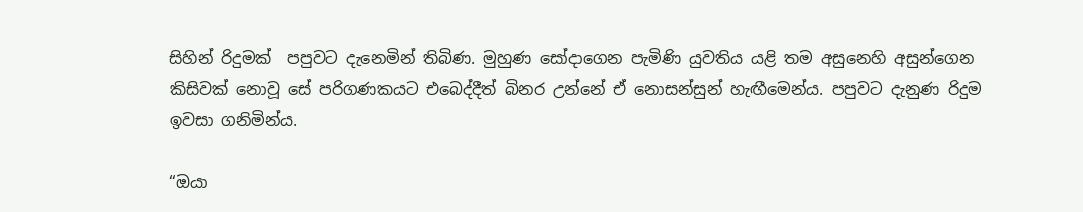සිහින් රිදුමක්  පපුවට දැනෙමින් තිබිණ. මුහුණ සෝදාගෙන පැමිණි යුවතිය යළි තම අසුනෙහි අසුන්ගෙන කිසිවක් නොවූ සේ පරිගණකයට එබෙද්දීත් බිනර උන්නේ ඒ නොසන්සුන් හැඟීමෙන්ය. පපුවට දැනුණ රිදුම ඉවසා ගනිමින්ය.

“ඔයා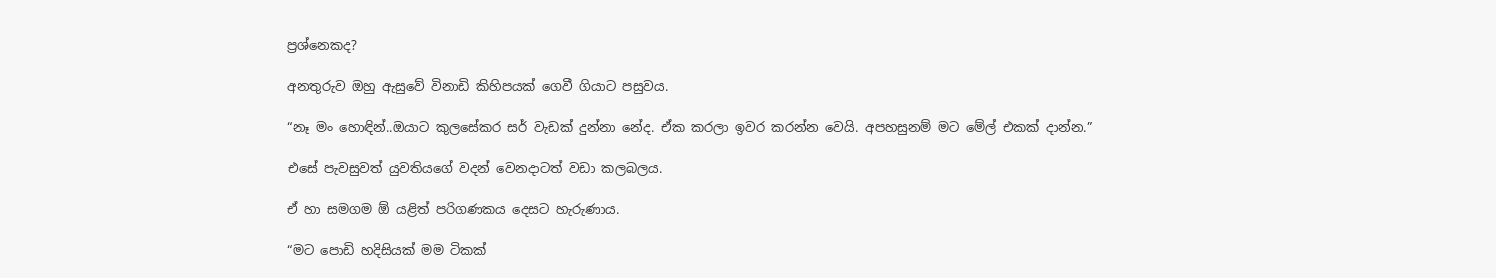ප්‍රශ්නෙකද?

අනතුරුව ඔහු ඇසුවේ විනාඩි කිහිපයක් ගෙවී ගියාට පසුවය.

“නෑ මං හොඳින්..ඔයාට කුලසේකර සර් වැඩක් දුන්නා නේද. ඒක කරලා ඉවර කරන්න වෙයි. අපහසුනම් මට මේල් එකක් දාන්න.”

එසේ පැවසුවත් යුවතියගේ වදන් වෙනදාටත් වඩා කලබලය.

ඒ හා සමගම ඕ යළිත් පරිගණකය දෙසට හැරුණාය.

“මට පොඩි හදිසියක් මම ටිකක්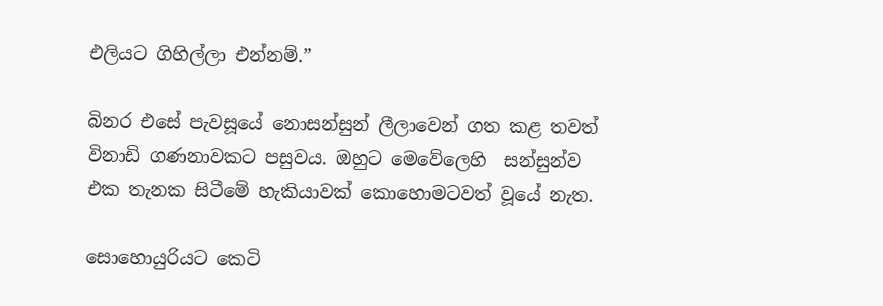එලියට ගිහිල්ලා එන්නම්.”

බිනර එසේ පැවසූයේ නොසන්සුන් ලීලාවෙන් ගත කළ තවත් විනාඩි ගණනාවකට පසුවය. ඔහුට මෙවේලෙහි  සන්සුන්ව එක තැනක සිටීමේ හැකියාවක් කොහොමටවත් වූයේ නැත.

සොහොයුරියට කෙටි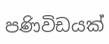පණිවිඩයක්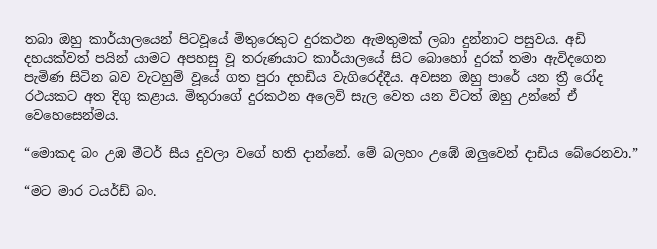තබා ඔහු කාර්යාලයෙන් පිටවූයේ මිතුරෙකුට දුරකථන ඇමතුමක් ලබා දුන්නාට පසුවය. අඩි දහයක්වත් පයින් යාමට අපහසු වූ තරුණයාට කාර්යාලයේ සිට බොහෝ දුරක් තමා ඇවිදගෙන පැමිණ සිටින බව වැටහුම් වූයේ ගත පුරා දහඩිය වැගිරෙද්දීය. අවසන ඔහු පාරේ යන ත්‍රී රෝද රථයකට අත දිගු කළාය. මිතුරාගේ දුරකථන අලෙවි සැල වෙත යන විටත් ඔහු උන්නේ ඒ වෙහෙසෙන්මය.

“මොකද බං උඹ මීටර් සීය දුවලා වගේ හති දාන්නේ. මේ බලහං උඹේ ඔලුවෙන් දාඩිය බේරෙනවා.”

“මට මාර ටයර්ඩ් බං.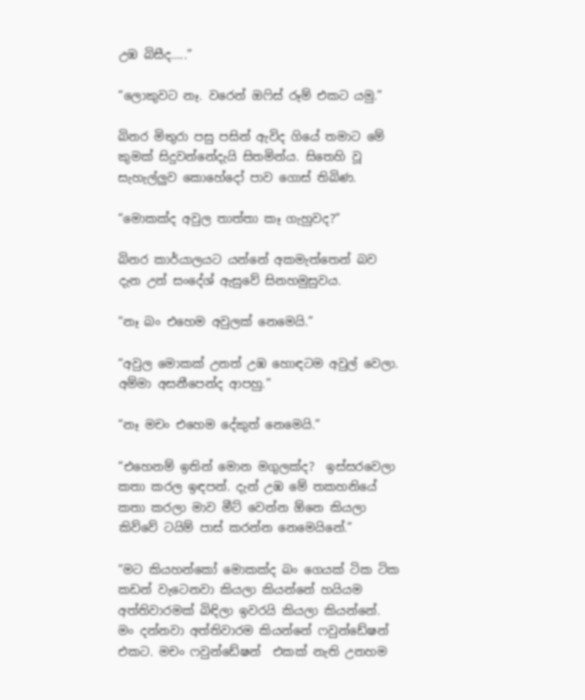උඹ බිසීද…..”

“ලොකුවට නෑ. වරෙන් ඔෆිස් රූම් එකට යමු.”

බිනර මිතුරා පසු පසින් ඇවිද ගියේ තමාට මේ කුමක් සිදුවන්නේදැයි සිතමින්ය. සිතෙහි වූ සැහැල්ලුව කොහේදෝ පාව ගොස් තිබිණ.

“මොකක්ද අවුල තාත්තා කෑ ගැහුවද?”

බිනර කාර්යාලයට යන්නේ අකමැත්තෙන් බව දැන උන් සංදේශ් ඇසුවේ සිනහමුසුවය.

“නෑ බං එහෙම අවුලක් නෙමෙයි.”

“අවුල මොකක් උනත් උඹ හොඳටම අවුල් වෙලා. අම්මා අසනීපෙන්ද ආපහු.”

“නෑ මචං එහෙම දේකුත් නෙමෙයි.”

“එහෙනම් ඉතින් මොන මගුලක්ද?  ඉස්සරවෙලා කතා කරල ඉඳපන්. දැන් උඹ මේ තකහනියේ  කතා කරලා මාව මීට් වෙන්න ඕනෙ කියලා කිව්වේ ටයිම් පාස් කරන්න නෙමෙයිනේ.”

“මට කියහන්කෝ මොකක්ද බං ගෙයක් ටික ටික කඩන් වැටෙනවා කියලා කියන්නේ හයියම අත්තිවාරමක් බිඳිලා ඉවරයි කියලා කියන්නේ. මං දන්නවා අත්තිවාරම කියන්නේ ෆවුන්ඩේෂන්  එකට. මචං ෆවුන්ඩේෂන්  එකක් නැති උනහම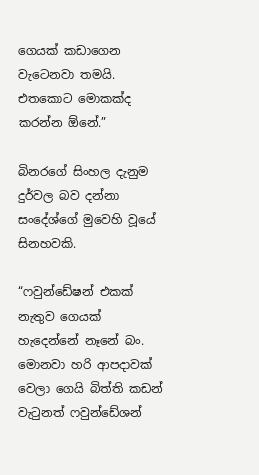ගෙයක් කඩාගෙන වැටෙනවා තමයි. එතකොට මොකක්ද කරන්න ඕනේ.”

බිනරගේ සිංහල දැනුම දුර්වල බව දන්නා සංදේශ්ගේ මුවෙහි වූයේ සිනහවකි.

“ෆවුන්ඩේෂන් එකක් නැතුව ගෙයක් හැදෙන්නේ නෑනේ බං. මොනවා හරි ආපදාවක් වෙලා ගෙයි බිත්ති කඩන් වැටුනත් ෆවුන්ඩේශන්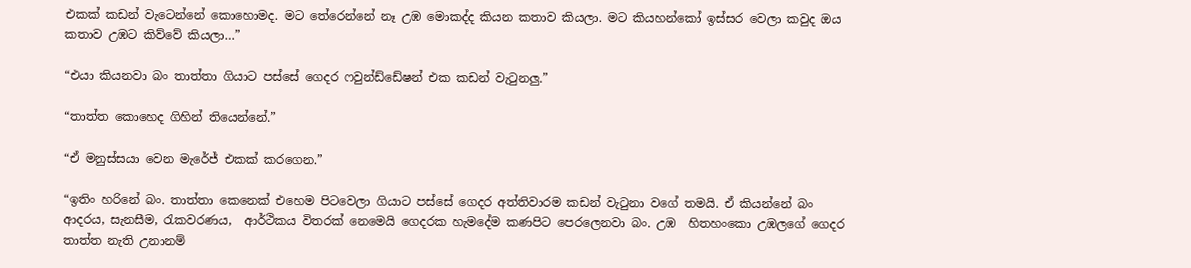එකක් කඩන් වැටෙන්නේ කොහොමද. මට තේරෙන්නේ නෑ උඹ මොකද්ද කියන කතාව කියලා. මට කියහන්කෝ ඉස්සර වෙලා කවුද ඔය කතාව උඹට කිව්වේ කියලා…”

“එයා කියනවා බං තාත්තා ගියාට පස්සේ ගෙදර ෆවුන්ඩ්ඩේෂන් එක කඩන් වැටුනලු.”

“තාත්ත කොහෙද ගිහින් තියෙන්නේ.”

“ඒ මනුස්සයා වෙන මැරේජ් එකක් කරගෙන.”

“ඉතිං හරිනේ බං. තාත්තා කෙනෙක් එහෙම පිටවෙලා ගියාට පස්සේ ගෙදර අත්තිවාරම කඩන් වැටුනා වගේ තමයි. ඒ කියන්නේ බං ආදරය, සැනසීම, රැකවරණය,  ආර්ථිකය විතරක් නෙමෙයි ගෙදරක හැමදේම කණපිට පෙරලෙනවා බං. උඹ  හිතහංකො උඹලගේ ගෙදර තාත්ත නැති උනානම්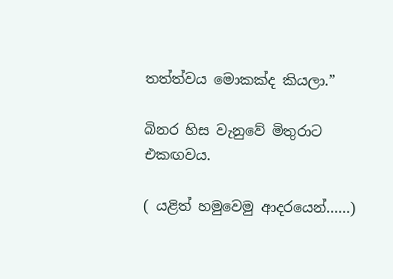තත්ත්වය මොකක්ද කියලා.”

බිනර හිස වැනුවේ මිතුරාට එකඟවය.

( යළිත් හමුවෙමු ආදරයෙන්……)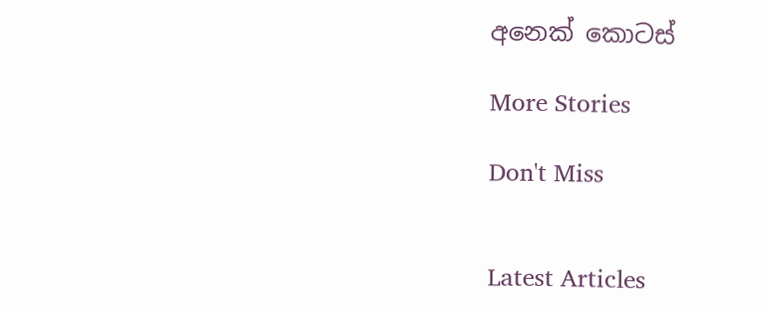අනෙක් කොටස්

More Stories

Don't Miss


Latest Articles